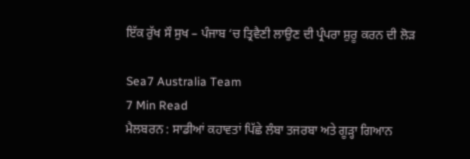ਇੱਕ ਰੁੱਖ ਸੌ ਸੁਖ – ਪੰਜਾਬ ‘ਚ ਤ੍ਰਿਵੈਣੀ ਲਾਉਣ ਦੀ ਪ੍ਰੰਪਰਾ ਸ਼ੁਰੂ ਕਰਨ ਦੀ ਲੋੜ

Sea7 Australia Team
7 Min Read
ਮੈਲਬਰਨ : ਸਾਡੀਆਂ ਕਹਾਵਤਾਂ ਪਿੱਛੇ ਲੰਬਾ ਤਜਰਬਾ ਅਤੇ ਗੂੜ੍ਹਾ ਗਿਆਨ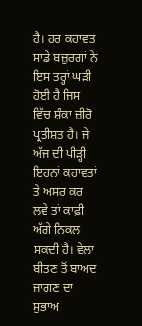ਹੈ। ਹਰ ਕਹਾਵਤ ਸਾਡੇ ਬਜ਼ੁਰਗਾਂ ਨੇ ਇਸ ਤਰ੍ਹਾਂ ਘੜੀ ਹੋਈ ਹੈ ਜਿਸ ਵਿੱਚ ਸ਼ੰਕਾ ਜ਼ੀਰੋ ਪ੍ਰਤੀਸ਼ਤ ਹੈ। ਜੇ ਅੱਜ ਦੀ ਪੀੜ੍ਹੀ ਇਹਨਾਂ ਕਹਾਵਤਾਂ ਤੇ ਅਸਰ ਕਰ ਲਵੇ ਤਾਂ ਕਾਫ਼ੀ ਅੱਗੇ ਨਿਕਲ ਸਕਦੀ ਹੈ। ਵੇਲਾ ਬੀਤਣ ਤੋਂ ਬਾਅਦ ਜਾਗਣ ਦਾ ਸੁਭਾਅ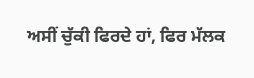ਅਸੀਂ ਚੁੱਕੀ ਫਿਰਦੇ ਹਾਂ, ਫਿਰ ਮੱਲਕ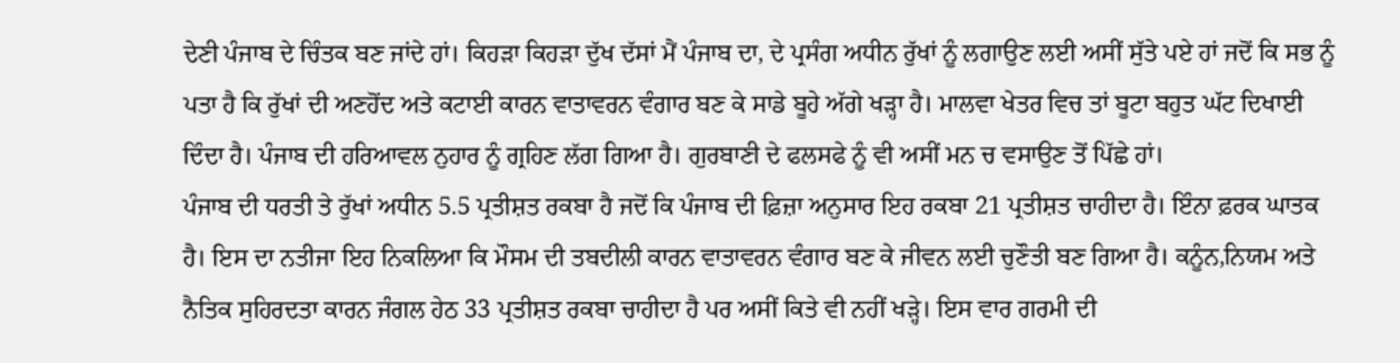ਦੇਣੀ ਪੰਜਾਬ ਦੇ ਚਿੰਤਕ ਬਣ ਜਾਂਦੇ ਹਾਂ। ਕਿਹੜਾ ਕਿਹੜਾ ਦੁੱਖ ਦੱਸਾਂ ਮੈਂ ਪੰਜਾਬ ਦਾ, ਦੇ ਪ੍ਰਸੰਗ ਅਧੀਨ ਰੁੱਖਾਂ ਨੂੰ ਲਗਾਉਣ ਲਈ ਅਸੀਂ ਸੁੱਤੇ ਪਏ ਹਾਂ ਜਦੋਂ ਕਿ ਸਭ ਨੂੰ ਪਤਾ ਹੈ ਕਿ ਰੁੱਖਾਂ ਦੀ ਅਣਹੋਂਦ ਅਤੇ ਕਟਾਈ ਕਾਰਨ ਵਾਤਾਵਰਨ ਵੰਗਾਰ ਬਣ ਕੇ ਸਾਡੇ ਬੂਹੇ ਅੱਗੇ ਖੜ੍ਹਾ ਹੈ। ਮਾਲਵਾ ਖੇਤਰ ਵਿਚ ਤਾਂ ਬੂਟਾ ਬਹੁਤ ਘੱਟ ਦਿਖਾਈ ਦਿੰਦਾ ਹੈ। ਪੰਜਾਬ ਦੀ ਹਰਿਆਵਲ ਨੁਹਾਰ ਨੂੰ ਗ੍ਰਹਿਣ ਲੱਗ ਗਿਆ ਹੈ। ਗੁਰਬਾਣੀ ਦੇ ਫਲਸਫੇ ਨੂੰ ਵੀ ਅਸੀਂ ਮਨ ਚ ਵਸਾਉਣ ਤੋਂ ਪਿੱਛੇ ਹਾਂ।
ਪੰਜਾਬ ਦੀ ਧਰਤੀ ਤੇ ਰੁੱਖਾਂ ਅਧੀਨ 5.5 ਪ੍ਰਤੀਸ਼ਤ ਰਕਬਾ ਹੈ ਜਦੋਂ ਕਿ ਪੰਜਾਬ ਦੀ ਫ਼ਿਜ਼ਾ ਅਨੁਸਾਰ ਇਹ ਰਕਬਾ 21 ਪ੍ਰਤੀਸ਼ਤ ਚਾਹੀਦਾ ਹੈ। ਇੰਨਾ ਫ਼ਰਕ ਘਾਤਕ ਹੈ। ਇਸ ਦਾ ਨਤੀਜਾ ਇਹ ਨਿਕਲਿਆ ਕਿ ਮੌਸਮ ਦੀ ਤਬਦੀਲੀ ਕਾਰਨ ਵਾਤਾਵਰਨ ਵੰਗਾਰ ਬਣ ਕੇ ਜੀਵਨ ਲਈ ਚੁਣੌਤੀ ਬਣ ਗਿਆ ਹੈ। ਕਨੂੰਨ,ਨਿਯਮ ਅਤੇ ਨੈਤਿਕ ਸੁਹਿਰਦਤਾ ਕਾਰਨ ਜੰਗਲ ਹੇਠ 33 ਪ੍ਰਤੀਸ਼ਤ ਰਕਬਾ ਚਾਹੀਦਾ ਹੈ ਪਰ ਅਸੀਂ ਕਿਤੇ ਵੀ ਨਹੀਂ ਖੜ੍ਹੇ। ਇਸ ਵਾਰ ਗਰਮੀ ਦੀ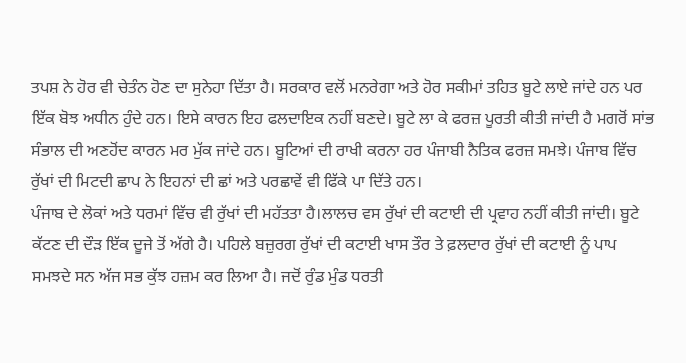ਤਪਸ਼ ਨੇ ਹੋਰ ਵੀ ਚੇਤੰਨ ਹੋਣ ਦਾ ਸੁਨੇਹਾ ਦਿੱਤਾ ਹੈ। ਸਰਕਾਰ ਵਲੋਂ ਮਨਰੇਗਾ ਅਤੇ ਹੋਰ ਸਕੀਮਾਂ ਤਹਿਤ ਬੂਟੇ ਲਾਏ ਜਾਂਦੇ ਹਨ ਪਰ ਇੱਕ ਬੋਝ ਅਧੀਨ ਹੁੰਦੇ ਹਨ। ਇਸੇ ਕਾਰਨ ਇਹ ਫਲਦਾਇਕ ਨਹੀਂ ਬਣਦੇ। ਬੂਟੇ ਲਾ ਕੇ ਫਰਜ਼ ਪੂਰਤੀ ਕੀਤੀ ਜਾਂਦੀ ਹੈ ਮਗਰੋਂ ਸਾਂਭ ਸੰਭਾਲ ਦੀ ਅਣਹੋਂਦ ਕਾਰਨ ਮਰ ਮੁੱਕ ਜਾਂਦੇ ਹਨ। ਬੂਟਿਆਂ ਦੀ ਰਾਖੀ ਕਰਨਾ ਹਰ ਪੰਜਾਬੀ ਨੈਤਿਕ ਫਰਜ਼ ਸਮਝੇ। ਪੰਜਾਬ ਵਿੱਚ ਰੁੱਖਾਂ ਦੀ ਮਿਟਦੀ ਛਾਪ ਨੇ ਇਹਨਾਂ ਦੀ ਛਾਂ ਅਤੇ ਪਰਛਾਵੇਂ ਵੀ ਫਿੱਕੇ ਪਾ ਦਿੱਤੇ ਹਨ।
ਪੰਜਾਬ ਦੇ ਲੋਕਾਂ ਅਤੇ ਧਰਮਾਂ ਵਿੱਚ ਵੀ ਰੁੱਖਾਂ ਦੀ ਮਹੱਤਤਾ ਹੈ।ਲਾਲਚ ਵਸ ਰੁੱਖਾਂ ਦੀ ਕਟਾਈ ਦੀ ਪ੍ਰਵਾਹ ਨਹੀਂ ਕੀਤੀ ਜਾਂਦੀ। ਬੂਟੇ ਕੱਟਣ ਦੀ ਦੌੜ ਇੱਕ ਦੂਜੇ ਤੋਂ ਅੱਗੇ ਹੈ। ਪਹਿਲੇ ਬਜ਼ੁਰਗ ਰੁੱਖਾਂ ਦੀ ਕਟਾਈ ਖਾਸ ਤੌਰ ਤੇ ਫ਼ਲਦਾਰ ਰੁੱਖਾਂ ਦੀ ਕਟਾਈ ਨੂੰ ਪਾਪ ਸਮਝਦੇ ਸਨ ਅੱਜ ਸਭ ਕੁੱਝ ਹਜ਼ਮ ਕਰ ਲਿਆ ਹੈ। ਜਦੋਂ ਰੁੰਡ ਮੁੰਡ ਧਰਤੀ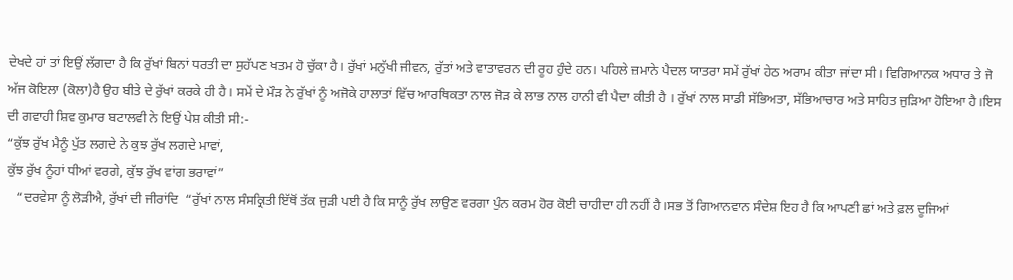ਦੇਖਦੇ ਹਾਂ ਤਾਂ ਇਉਂ ਲੱਗਦਾ ਹੈ ਕਿ ਰੁੱਖਾਂ ਬਿਨਾਂ ਧਰਤੀ ਦਾ ਸੁਹੱਪਣ ਖਤਮ ਹੋ ਚੁੱਕਾ ਹੈ। ਰੁੱਖਾਂ ਮਨੁੱਖੀ ਜੀਵਨ, ਰੁੱਤਾਂ ਅਤੇ ਵਾਤਾਵਰਨ ਦੀ ਰੂਹ ਹੁੰਦੇ ਹਨ। ਪਹਿਲੇ ਜ਼ਮਾਨੇ ਪੈਦਲ ਯਾਤਰਾ ਸਮੇਂ ਰੁੱਖਾਂ ਹੇਠ ਅਰਾਮ ਕੀਤਾ ਜਾਂਦਾ ਸੀ। ਵਿਗਿਆਨਕ ਅਧਾਰ ਤੇ ਜੋ ਅੱਜ ਕੋਇਲਾ (ਕੋਲਾ)ਹੈ ਉਹ ਬੀਤੇ ਦੇ ਰੁੱਖਾਂ ਕਰਕੇ ਹੀ ਹੈ। ਸਮੇਂ ਦੇ ਮੌੜ ਨੇ ਰੁੱਖਾਂ ਨੂੰ ਅਜੋਕੇ ਹਾਲਾਤਾਂ ਵਿੱਚ ਆਰਥਿਕਤਾ ਨਾਲ ਜੋੜ ਕੇ ਲਾਭ ਨਾਲ ਹਾਨੀ ਵੀ ਪੈਦਾ ਕੀਤੀ ਹੈ । ਰੁੱਖਾਂ ਨਾਲ ਸਾਡੀ ਸੱਭਿਅਤਾ, ਸੱਭਿਆਚਾਰ ਅਤੇ ਸਾਹਿਤ ਜੁੜਿਆ ਹੋਇਆ ਹੈ।ਇਸ ਦੀ ਗਵਾਹੀ ਸ਼ਿਵ ਕੁਮਾਰ ਬਟਾਲਵੀ ਨੇ ਇਉਂ ਪੇਸ਼ ਕੀਤੀ ਸੀ:-
“ਕੁੱਝ ਰੁੱਖ ਮੈਨੂੰ ਪੁੱਤ ਲਗਦੇ ਨੇ ਕੁਝ ਰੁੱਖ ਲਗਦੇ ਮਾਵਾਂ,
ਕੁੱਝ ਰੁੱਖ ਨੂੰਹਾਂ ਧੀਆਂ ਵਰਗੇ, ਕੁੱਝ ਰੁੱਖ ਵਾਂਗ ਭਰਾਵਾਂ”
   “ਦਰਵੇਸਾ ਨੂੰ ਲੋੜੀਐ, ਰੁੱਖਾਂ ਦੀ ਜੀਰਾਂਦਿ  “ਰੁੱਖਾਂ ਨਾਲ ਸੰਸਕ੍ਰਿਤੀ ਇੱਥੋਂ ਤੱਕ ਜੁੜੀ ਪਈ ਹੈ ਕਿ ਸਾਨੂੰ ਰੁੱਖ ਲਾਉਣ ਵਰਗਾ ਪੁੰਨ ਕਰਮ ਹੋਰ ਕੋਈ ਚਾਹੀਦਾ ਹੀ ਨਹੀਂ ਹੈ।ਸਭ ਤੋਂ ਗਿਆਨਵਾਨ ਸੰਦੇਸ਼ ਇਹ ਹੈ ਕਿ ਆਪਣੀ ਛਾਂ ਅਤੇ ਫ਼ਲ ਦੂਜਿਆਂ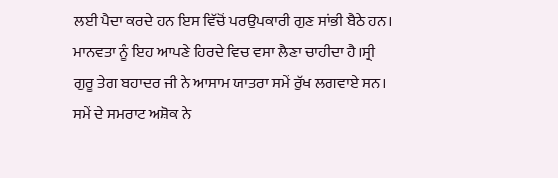ਲਈ ਪੈਦਾ ਕਰਦੇ ਹਨ ਇਸ ਵਿੱਚੋਂ ਪਰਉਪਕਾਰੀ ਗੁਣ ਸਾਂਭੀ ਬੈਠੇ ਹਨ। ਮਾਨਵਤਾ ਨੂੰ ਇਹ ਆਪਣੇ ਹਿਰਦੇ ਵਿਚ ਵਸਾ ਲੈਣਾ ਚਾਹੀਦਾ ਹੈ।ਸ੍ਰੀ ਗੁਰੂ ਤੇਗ ਬਹਾਦਰ ਜੀ ਨੇ ਆਸਾਮ ਯਾਤਰਾ ਸਮੇਂ ਰੁੱਖ ਲਗਵਾਏ ਸਨ। ਸਮੇਂ ਦੇ ਸਮਰਾਟ ਅਸ਼ੋਕ ਨੇ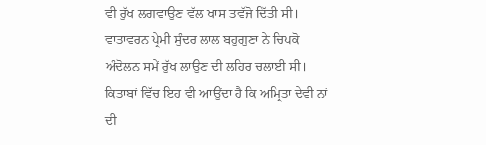ਵੀ ਰੁੱਖ ਲਗਵਾਉਣ ਵੱਲ ਖਾਸ ਤਵੱਜੋ ਦਿੱਤੀ ਸੀ। ਵਾਤਾਵਰਨ ਪ੍ਰੇਮੀ ਸੁੰਦਰ ਲਾਲ ਬਹੁਗੁਣਾ ਨੇ ਚਿਪਕੋ ਅੰਦੋਲਨ ਸਮੇਂ ਰੁੱਖ ਲਾਉਣ ਦੀ ਲਹਿਰ ਚਲਾਈ ਸੀ। ਕਿਤਾਬਾਂ ਵਿੱਚ ਇਹ ਵੀ ਆਉਂਦਾ ਹੈ ਕਿ ਅਮ੍ਰਿਤਾ ਦੇਵੀ ਨਾਂ ਦੀ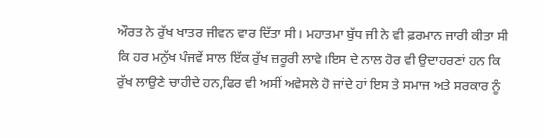ਔਰਤ ਨੇ ਰੁੱਖ ਖਾਤਰ ਜੀਵਨ ਵਾਰ ਦਿੱਤਾ ਸੀ। ਮਹਾਤਮਾ ਬੁੱਧ ਜੀ ਨੇ ਵੀ ਫ਼ਰਮਾਨ ਜਾਰੀ ਕੀਤਾ ਸੀ ਕਿ ਹਰ ਮਨੁੱਖ ਪੰਜਵੇਂ ਸਾਲ ਇੱਕ ਰੁੱਖ ਜ਼ਰੂਰੀ ਲਾਵੇ।ਇਸ ਦੇ ਨਾਲ ਹੋਰ ਵੀ ਉਦਾਹਰਣਾਂ ਹਨ ਕਿ ਰੁੱਖ ਲਾਉਣੇ ਚਾਹੀਦੇ ਹਨ,ਫਿਰ ਵੀ ਅਸੀਂ ਅਵੇਸਲੇ ਹੋ ਜਾਂਦੇ ਹਾਂ ਇਸ ਤੇ ਸਮਾਜ ਅਤੇ ਸਰਕਾਰ ਨੂੰ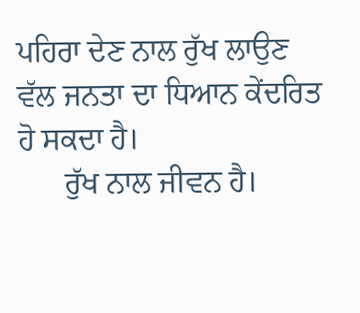ਪਹਿਰਾ ਦੇਣ ਨਾਲ ਰੁੱਖ ਲਾਉਣ ਵੱਲ ਜਨਤਾ ਦਾ ਧਿਆਨ ਕੇਂਦਰਿਤ ਹੋ ਸਕਦਾ ਹੈ।
      ਰੁੱਖ ਨਾਲ ਜੀਵਨ ਹੈ।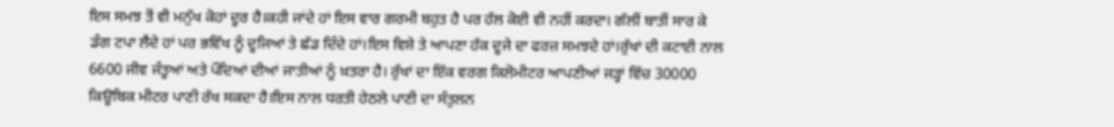ਇਸ ਸਮਝ ਤੋਂ ਵੀ ਮਨੁੱਖ ਕੋਹਾਂ ਦੂਰ ਹੈ।ਕਹੀ ਜਾਂਦੇ ਹਾਂ ਇਸ ਵਾਰ ਗਰਮੀ ਬਹੁਤ ਹੈ ਪਰ ਹੱਲ ਕੋਈ ਵੀ ਨਹੀਂ ਕਰਦਾ। ਗੱਲੀਂ ਬਾਤੀਂ ਸਾਰ ਕੇ ਡੰਗ ਟਪਾ ਲੈਂਦੇ ਹਾਂ ਪਰ ਭਵਿੱਖ ਨੂੰ ਦੂਜਿਆਂ ਤੇ ਛੱਡ ਦਿੰਦੇ ਹਾਂ।ਇਸ ਵਿਸ਼ੇ ਤੇ ਆਪਣਾ ਹੱਕ ਦੂਜੇ ਦਾ ਫਰਜ਼ ਸਮਝਦੇ ਹਾਂ।ਰੁੱਖਾਂ ਦੀ ਕਟਾਈ ਨਾਲ 6600 ਜੀਵ ਜੰਤੂਆਂ ਅਤੇ ਪੌਦਿਆਂ ਦੀਆਂ ਜਾਤੀਆਂ ਨੂੰ ਖ਼ਤਰਾ ਹੈ। ਰੁੱਖਾਂ ਦਾ ਇੱਕ ਵਰਗ ਕਿਲੋਮੀਟਰ ਆਪਣੀਆਂ ਜੜ੍ਹਾਂ ਵਿੱਚ 30000 ਕਿਊਬਿਕ ਮੀਟਰ ਪਾਣੀ ਰੱਖ ਸਕਦਾ ਹੈ।ਇਸ ਨਾਲ ਧਰਤੀ ਹੇਠਲੇ ਪਾਣੀ ਦਾ ਸੰਤੁਲਨ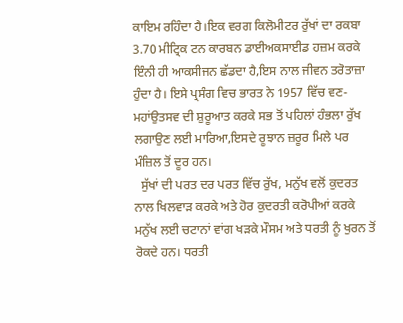ਕਾਇਮ ਰਹਿੰਦਾ ਹੈ।ਇਕ ਵਰਗ ਕਿਲੋਮੀਟਰ ਰੁੱਖਾਂ ਦਾ ਰਕਬਾ 3.70 ਮੀਟ੍ਰਿਕ ਟਨ ਕਾਰਬਨ ਡਾਈਅਕਸਾਈਡ ਹਜ਼ਮ ਕਰਕੇ ਇੰਨੀ ਹੀ ਆਕਸੀਜਨ ਛੱਡਦਾ ਹੈ,ਇਸ ਨਾਲ ਜੀਵਨ ਤਰੋਤਾਜ਼ਾ ਹੁੰਦਾ ਹੈ। ਇਸੇ ਪ੍ਰਸੰਗ ਵਿਚ ਭਾਰਤ ਨੇ 1957 ਵਿੱਚ ਵਣ-ਮਹਾਂਉਤਸਵ ਦੀ ਸ਼ੁਰੂਆਤ ਕਰਕੇ ਸਭ ਤੋਂ ਪਹਿਲਾਂ ਹੰਭਲਾ ਰੁੱਖ ਲਗਾਉਣ ਲਈ ਮਾਰਿਆ,ਇਸਦੇ ਰੂਝਾਨ ਜ਼ਰੂਰ ਮਿਲੇ ਪਰ ਮੰਜ਼ਿਲ ਤੋਂ ਦੂਰ ਹਨ।
  ਸੁੱਖਾਂ ਦੀ ਪਰਤ ਦਰ ਪਰਤ ਵਿੱਚ ਰੁੱਖ, ਮਨੁੱਖ ਵਲੋਂ ਕੁਦਰਤ ਨਾਲ ਖਿਲਵਾੜ ਕਰਕੇ ਅਤੇ ਹੋਰ ਕੁਦਰਤੀ ਕਰੋਪੀਆਂ ਕਰਕੇ ਮਨੁੱਖ ਲਈ ਚਟਾਨਾਂ ਵਾਂਗ ਖੜਕੇ ਮੌਸਮ ਅਤੇ ਧਰਤੀ ਨੂੰ ਖੁਰਨ ਤੋਂ ਰੋਕਦੇ ਹਨ। ਧਰਤੀ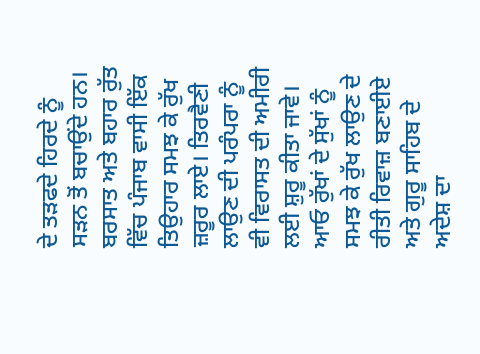ਦੇ ਤੜਫਦੇ ਹਿਰਦੇ ਨੂੰ ਸੜਨ ਤੋਂ ਬਚਾਉਂਦੇ ਹਨ। ਬਰਸਾਤ ਅਤੇ ਬਹਾਰ ਰੁੱਤ ਵਿੱਚ ਪੰਜਾਬ ਵਾਸੀ ਇੱਕ ਤਿਉਹਾਰ ਸਮਝ ਕੇ ਰੁੱਖ ਜ਼ਰੂਰ ਲਾਏ। ਤਿਰਵੈਣੀ ਲਾਉਣ ਦੀ ਪਰੰਪਰਾ ਨੂੰ ਵੀ ਵਿਰਾਸਤ ਦੀ ਅਮੀਰੀ ਲਈ ਸ਼ੁਰੂ ਕੀਤਾ ਜਾਵੇ। ਆਓ ਰੁੱਖਾਂ ਦੇ ਸੁੱਖਾਂ ਨੂੰ ਸਮਝ ਕੇ ਰੁੱਖ ਲਾਉਣ ਦੇ ਰੀਤੀ ਰਿਵਾਜ਼ ਬਣਾਈਏ ਅਤੇ ਗੁਰੂ ਸਾਹਿਬ ਦੇ ਅਦੇਸ਼ ਦਾ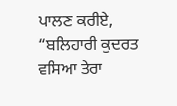ਪਾਲਣ ਕਰੀਏ,
“ਬਲਿਹਾਰੀ ਕੁਦਰਤ ਵਸਿਆ ਤੇਰਾ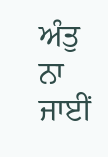ਅੰਤੁ ਨਾ ਜਾਈਂ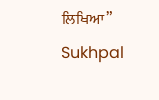ਲਿਖਿਆ”
Sukhpal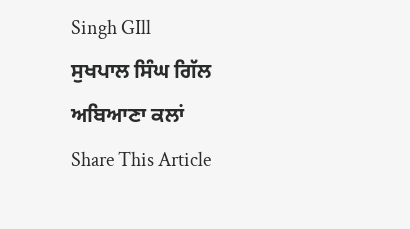Singh GIll
ਸੁਖਪਾਲ ਸਿੰਘ ਗਿੱਲ
ਅਬਿਆਣਾ ਕਲਾਂ
Share This Article